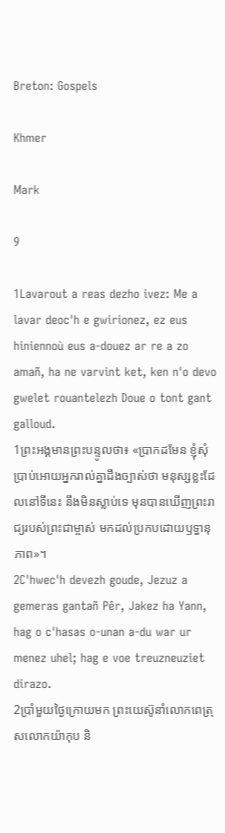Breton: Gospels

Khmer

Mark

9

1Lavarout a reas dezho ivez: Me a lavar deoc'h e gwirionez, ez eus hiniennoù eus a-douez ar re a zo amañ, ha ne varvint ket, ken n'o devo gwelet rouantelezh Doue o tont gant galloud.
1ព្រះអង្គមានព្រះបន្ទូលថា៖ «ប្រាកដមែន ខ្ញុំសុំប្រាប់អោយអ្នករាល់គ្នាដឹងច្បាស់ថា មនុស្សខ្លះដែលនៅទីនេះ នឹងមិនស្លាប់ទេ មុនបានឃើញព្រះរាជ្យរបស់ព្រះជាម្ចាស់ មកដល់ប្រកបដោយឫទ្ធានុភាព»។
2C'hwec'h devezh goude, Jezuz a gemeras gantañ Pêr, Jakez ha Yann, hag o c'hasas o-unan a-du war ur menez uhel; hag e voe treuzneuziet dirazo.
2ប្រាំមួយថ្ងៃក្រោយមក ព្រះយេស៊ូនាំលោកពេត្រុសលោកយ៉ាកុប និ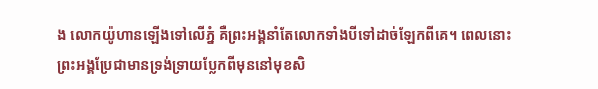ង លោកយ៉ូហានឡើងទៅលើភ្នំ គឺព្រះអង្គនាំតែលោកទាំងបីទៅដាច់ឡែកពីគេ។ ពេលនោះព្រះអង្គប្រែជាមានទ្រង់ទ្រាយប្លែកពីមុននៅមុខសិ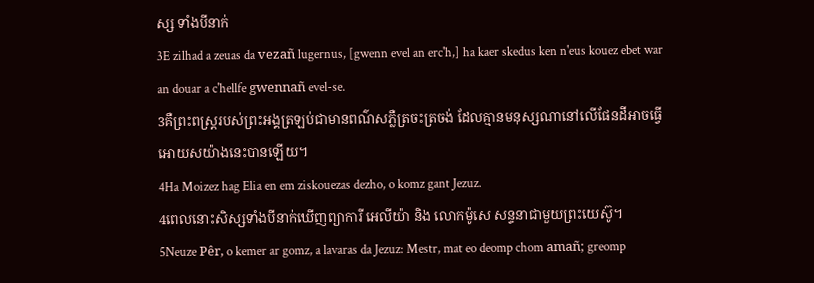ស្ស ទាំងបីនាក់
3E zilhad a zeuas da vezañ lugernus, [gwenn evel an erc'h,] ha kaer skedus ken n'eus kouez ebet war an douar a c'hellfe gwennañ evel-se.
3គឺព្រះពស្ដ្ររបស់ព្រះអង្គត្រឡប់ជាមានពណ៌សភ្លឺត្រចះត្រចង់ ដែលគ្មានមនុស្សណានៅលើផែនដីអាចធ្វើអោយសយ៉ាងនេះបានឡើយ។
4Ha Moizez hag Elia en em ziskouezas dezho, o komz gant Jezuz.
4ពេលនោះសិស្សទាំងបីនាក់ឃើញព្យាការី អេលីយ៉ា និង លោកម៉ូសេ សន្ទនាជាមួយព្រះយេស៊ូ។
5Neuze Pêr, o kemer ar gomz, a lavaras da Jezuz: Mestr, mat eo deomp chom amañ; greomp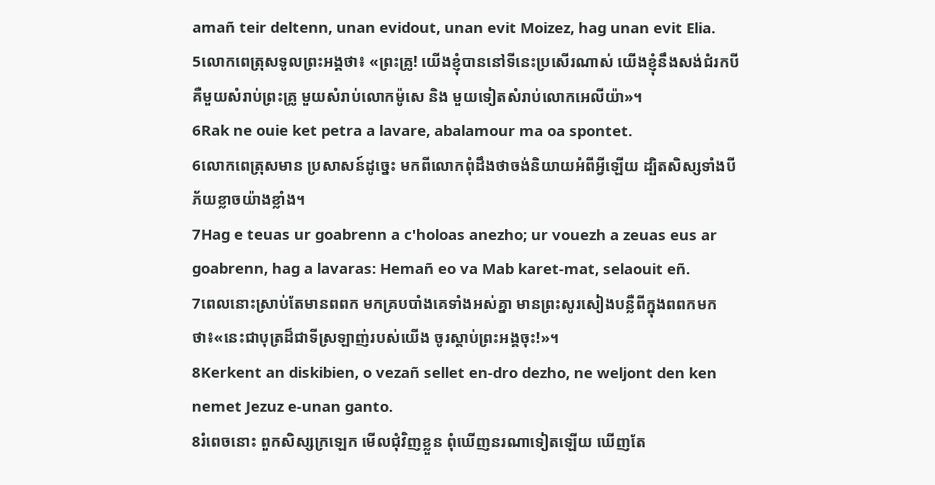amañ teir deltenn, unan evidout, unan evit Moizez, hag unan evit Elia.
5លោកពេត្រុសទូលព្រះអង្គថា៖ «ព្រះគ្រូ! យើងខ្ញុំបាននៅទីនេះប្រសើរណាស់ យើងខ្ញុំនឹងសង់ជំរកបី គឺមួយសំរាប់ព្រះគ្រូ មួយសំរាប់លោកម៉ូសេ និង មួយទៀតសំរាប់លោកអេលីយ៉ា»។
6Rak ne ouie ket petra a lavare, abalamour ma oa spontet.
6លោកពេត្រុសមាន ប្រសាសន៍ដូច្នេះ មកពីលោកពុំដឹងថាចង់និយាយអំពីអ្វីឡើយ ដ្បិតសិស្សទាំងបីភ័យខ្លាចយ៉ាងខ្លាំង។
7Hag e teuas ur goabrenn a c'holoas anezho; ur vouezh a zeuas eus ar goabrenn, hag a lavaras: Hemañ eo va Mab karet-mat, selaouit eñ.
7ពេលនោះស្រាប់តែមានពពក មកគ្របបាំងគេទាំងអស់គ្នា មានព្រះសូរសៀងបន្លឺពីក្នុងពពកមកថា៖«នេះជាបុត្រដ៏ជាទីស្រឡាញ់របស់យើង ចូរស្ដាប់ព្រះអង្គចុះ!»។
8Kerkent an diskibien, o vezañ sellet en-dro dezho, ne weljont den ken nemet Jezuz e-unan ganto.
8រំពេចនោះ ពួកសិស្សក្រឡេក មើលជុំវិញខ្លួន ពុំឃើញនរណាទៀតឡើយ ឃើញតែ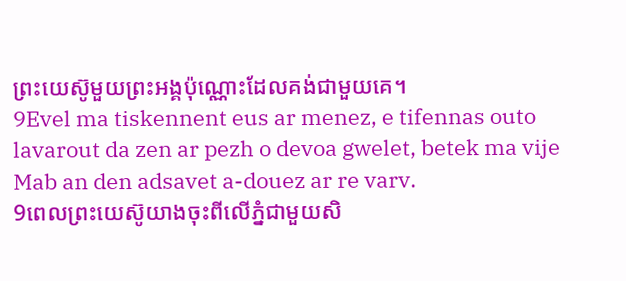ព្រះយេស៊ូមួយព្រះអង្គប៉ុណ្ណោះដែលគង់ជាមួយគេ។
9Evel ma tiskennent eus ar menez, e tifennas outo lavarout da zen ar pezh o devoa gwelet, betek ma vije Mab an den adsavet a-douez ar re varv.
9ពេលព្រះយេស៊ូយាងចុះពីលើភ្នំជាមួយសិ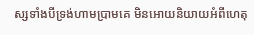ស្សទាំងបីទ្រង់ហាមប្រាមគេ មិនអោយនិយាយអំពីហេតុ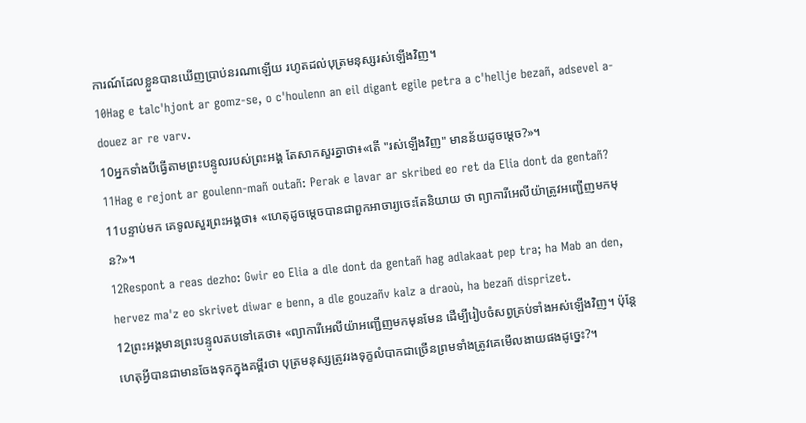ការណ៍ដែលខ្លួនបានឃើញប្រាប់នរណាឡើយ រហូតដល់បុត្រមនុស្សរស់ឡើងវិញ។
10Hag e talc'hjont ar gomz-se, o c'houlenn an eil digant egile petra a c'hellje bezañ, adsevel a-douez ar re varv.
10អ្នកទាំងបីធ្វើតាមព្រះបន្ទូលរបស់ព្រះអង្គ តែសាកសួរគ្នាថា៖«តើ "រស់ឡើងវិញ" មានន័យដូចម្ដេច?»។
11Hag e rejont ar goulenn-mañ outañ: Perak e lavar ar skribed eo ret da Elia dont da gentañ?
11បន្ទាប់មក គេទូលសួរព្រះអង្គថា៖ «ហេតុដូចម្ដេចបានជាពួកអាចារ្យចេះតែនិយាយ ថា ព្យាការីអេលីយ៉ាត្រូវអញ្ជើញមកមុន?»។
12Respont a reas dezho: Gwir eo Elia a dle dont da gentañ hag adlakaat pep tra; ha Mab an den, hervez ma'z eo skrivet diwar e benn, a dle gouzañv kalz a draoù, ha bezañ disprizet.
12ព្រះអង្គមានព្រះបន្ទូលតបទៅគេថា៖ «ព្យាការីអេលីយ៉ាអញ្ជើញមកមុនមែន ដើម្បីរៀបចំសព្វគ្រប់ទាំងអស់ឡើងវិញ។ ប៉ុន្ដែ ហេតុអ្វីបានជាមានចែងទុកក្នុងគម្ពីរថា បុត្រមនុស្សត្រូវរងទុក្ខលំបាកជាច្រើនព្រមទាំងត្រូវគេមើលងាយផងដូច្នេះ?។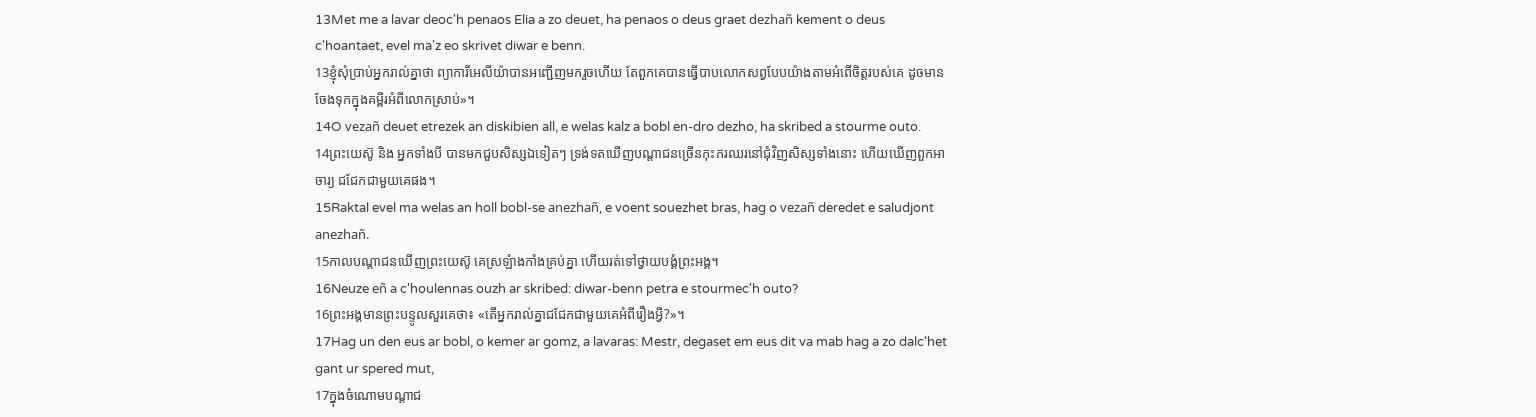13Met me a lavar deoc'h penaos Elia a zo deuet, ha penaos o deus graet dezhañ kement o deus c'hoantaet, evel ma'z eo skrivet diwar e benn.
13ខ្ញុំសុំប្រាប់អ្នករាល់គ្នាថា ព្យាការីអេលីយ៉ាបានអញ្ជើញមករួចហើយ តែពួកគេបានធ្វើបាបលោកសព្វបែបយ៉ាងតាមអំពើចិត្ដរបស់គេ ដូចមានចែងទុកក្នុងគម្ពីរអំពីលោកស្រាប់»។
14O vezañ deuet etrezek an diskibien all, e welas kalz a bobl en-dro dezho, ha skribed a stourme outo.
14ព្រះយេស៊ូ និង អ្នកទាំងបី បានមកជួបសិស្សឯទៀតៗ ទ្រង់ទតឃើញបណ្ដាជនច្រើនកុះករឈរនៅជុំវិញសិស្សទាំងនោះ ហើយឃើញពួកអាចារ្យ ជជែកជាមួយគេផង។
15Raktal evel ma welas an holl bobl-se anezhañ, e voent souezhet bras, hag o vezañ deredet e saludjont anezhañ.
15កាលបណ្ដាជនឃើញព្រះយេស៊ូ គេស្រឡំាងកាំងគ្រប់គ្នា ហើយរត់ទៅថ្វាយបង្គំព្រះអង្គ។
16Neuze eñ a c'houlennas ouzh ar skribed: diwar-benn petra e stourmec'h outo?
16ព្រះអង្គមានព្រះបន្ទូលសួរគេថា៖ «តើអ្នករាល់គ្នាជជែកជាមួយគេអំពីរឿងអ្វី?»។
17Hag un den eus ar bobl, o kemer ar gomz, a lavaras: Mestr, degaset em eus dit va mab hag a zo dalc'het gant ur spered mut,
17ក្នុងចំណោមបណ្ដាជ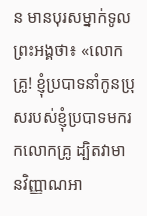ន មានបុរសម្នាក់ទូលព្រះអង្គថា៖ «លោកគ្រូ! ខ្ញុំប្របាទនាំកូនប្រុសរបស់ខ្ញុំប្របាទមករកលោកគ្រូ ដ្បិតវាមានវិញ្ញាណអា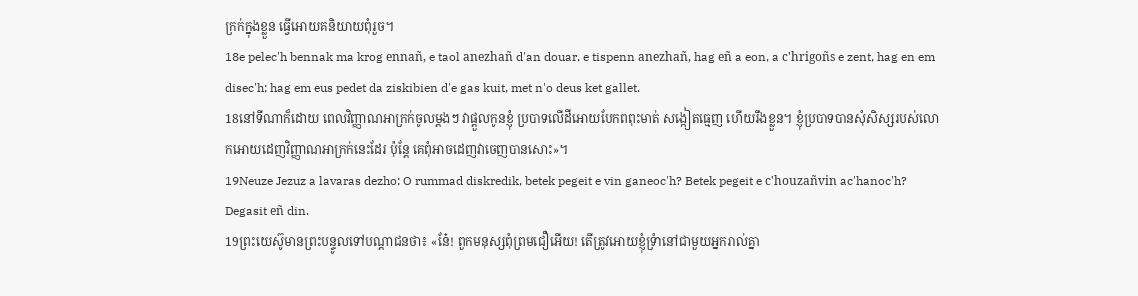ក្រក់ក្នុងខ្លួន ធ្វើអោយគនិយាយពុំរួច។
18e pelec'h bennak ma krog ennañ, e taol anezhañ d'an douar, e tispenn anezhañ, hag eñ a eon, a c'hrigoñs e zent, hag en em disec'h; hag em eus pedet da ziskibien d'e gas kuit, met n'o deus ket gallet.
18នៅទីណាក៏ដោយ ពេលវិញ្ញាណអាក្រក់ចូលម្ដងៗ វាផ្ដួលកូនខ្ញុំ ប្របាទលើដីអោយបែកពពុះមាត់ សង្កៀតធ្មេញ ហើយរឹងខ្លួន។ ខ្ញុំប្របាទបានសុំសិស្សរបស់លោកអោយដេញវិញ្ញាណអាក្រក់នេះដែរ ប៉ុន្ដែ គេពុំអាចដេញវាចេញបានសោះ»។
19Neuze Jezuz a lavaras dezho: O rummad diskredik, betek pegeit e vin ganeoc'h? Betek pegeit e c'houzañvin ac'hanoc'h? Degasit eñ din.
19ព្រះយេស៊ូមានព្រះបន្ទូលទៅបណ្ដាជនថា៖ «នែ៎! ពួកមនុស្សពុំព្រមជឿអើយ! តើត្រូវអោយខ្ញុំទ្រំានៅជាមួយអ្នករាល់គ្នា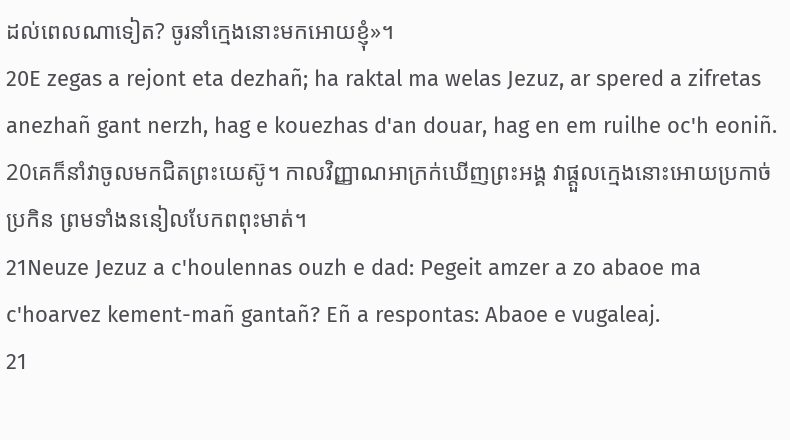ដល់ពេលណាទៀត? ចូរនាំក្មេងនោះមកអោយខ្ញុំ»។
20E zegas a rejont eta dezhañ; ha raktal ma welas Jezuz, ar spered a zifretas anezhañ gant nerzh, hag e kouezhas d'an douar, hag en em ruilhe oc'h eoniñ.
20គេក៏នាំវាចូលមកជិតព្រះយេស៊ូ។ កាលវិញ្ញាណអាក្រក់ឃើញព្រះអង្គ វាផ្ដួលក្មេងនោះអោយប្រកាច់ប្រកិន ព្រមទាំងននៀលបែកពពុះមាត់។
21Neuze Jezuz a c'houlennas ouzh e dad: Pegeit amzer a zo abaoe ma c'hoarvez kement-mañ gantañ? Eñ a respontas: Abaoe e vugaleaj.
21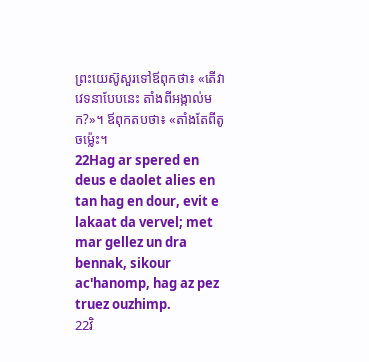ព្រះយេស៊ូសួរទៅឪពុកថា៖ «តើវាវេទនាបែបនេះ តាំងពីអង្កាល់មក?»។ ឪពុកតបថា៖ «តាំងតែពីតូចម៉្លេះ។
22Hag ar spered en deus e daolet alies en tan hag en dour, evit e lakaat da vervel; met mar gellez un dra bennak, sikour ac'hanomp, hag az pez truez ouzhimp.
22វិ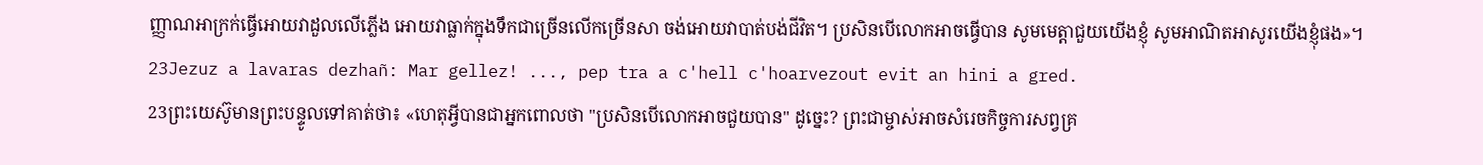ញ្ញាណអាក្រក់ធ្វើអោយវាដួលលើភ្លើង អោយវាធ្លាក់ក្នុងទឹកជាច្រើនលើកច្រើនសា ចង់អោយវាបាត់បង់ជីវិត។ ប្រសិនបើលោកអាចធ្វើបាន សូមមេត្ដាជួយយើងខ្ញុំ សូមអាណិតអាសូរយើងខ្ញុំផង»។
23Jezuz a lavaras dezhañ: Mar gellez! ..., pep tra a c'hell c'hoarvezout evit an hini a gred.
23ព្រះយេស៊ូមានព្រះបន្ទូលទៅគាត់ថា៖ «ហេតុអ្វីបានជាអ្នកពោលថា "ប្រសិនបើលោកអាចជួយបាន" ដូច្នេះ? ព្រះជាម្ចាស់អាចសំរេចកិច្ចការសព្វគ្រ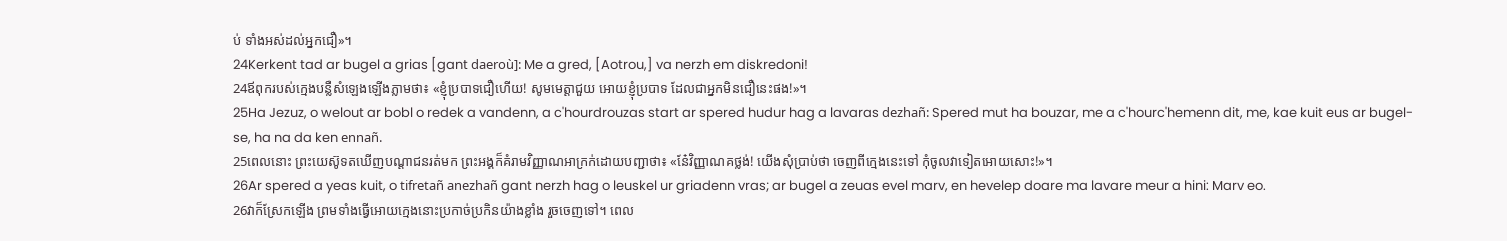ប់ ទាំងអស់ដល់អ្នកជឿ»។
24Kerkent tad ar bugel a grias [gant daeroù]: Me a gred, [Aotrou,] va nerzh em diskredoni!
24ឪពុករបស់ក្មេងបន្លឺសំឡេងឡើងភ្លាមថា៖ «ខ្ញុំប្របាទជឿហើយ! សូមមេត្ដាជួយ អោយខ្ញុំប្របាទ ដែលជាអ្នកមិនជឿនេះផង!»។
25Ha Jezuz, o welout ar bobl o redek a vandenn, a c'hourdrouzas start ar spered hudur hag a lavaras dezhañ: Spered mut ha bouzar, me a c'hourc'hemenn dit, me, kae kuit eus ar bugel-se, ha na da ken ennañ.
25ពេលនោះ ព្រះយេស៊ូទតឃើញបណ្ដាជនរត់មក ព្រះអង្គក៏គំរាមវិញ្ញាណអាក្រក់ដោយបញ្ជាថា៖ «នែ៎វិញ្ញាណគថ្លង់! យើងសុំប្រាប់ថា ចេញពីក្មេងនេះទៅ កុំចូលវាទៀតអោយសោះ!»។
26Ar spered a yeas kuit, o tifretañ anezhañ gant nerzh hag o leuskel ur griadenn vras; ar bugel a zeuas evel marv, en hevelep doare ma lavare meur a hini: Marv eo.
26វាក៏ស្រែកឡើង ព្រមទាំងធ្វើអោយក្មេងនោះប្រកាច់ប្រកិនយ៉ាងខ្លាំង រួចចេញទៅ។ ពេល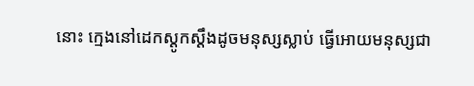នោះ ក្មេងនៅដេកស្ដូកស្ដឹងដូចមនុស្សស្លាប់ ធ្វើអោយមនុស្សជា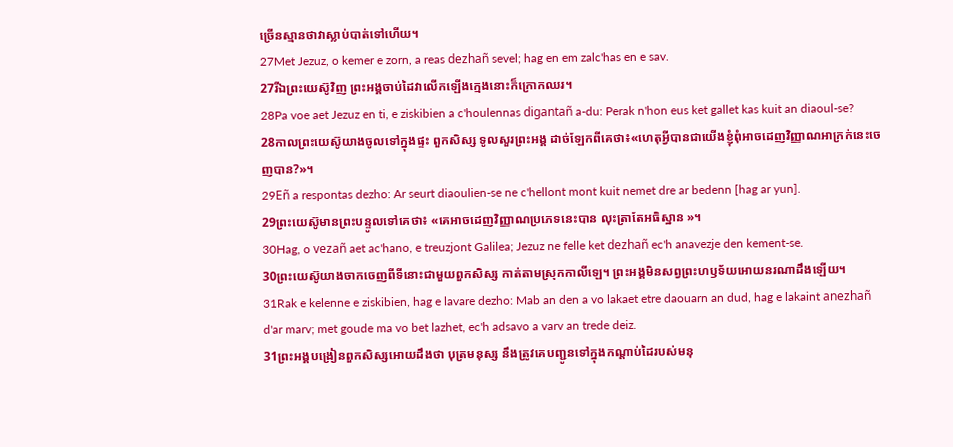ច្រើនស្មានថាវាស្លាប់បាត់ទៅហើយ។
27Met Jezuz, o kemer e zorn, a reas dezhañ sevel; hag en em zalc'has en e sav.
27រីឯព្រះយេស៊ូវិញ ព្រះអង្គចាប់ដៃវាលើកឡើងក្មេងនោះក៏ក្រោកឈរ។
28Pa voe aet Jezuz en ti, e ziskibien a c'houlennas digantañ a-du: Perak n'hon eus ket gallet kas kuit an diaoul-se?
28កាលព្រះយេស៊ូយាងចូលទៅក្នុងផ្ទះ ពួកសិស្ស ទូលសួរព្រះអង្គ ដាច់ឡែកពីគេថា៖«ហេតុអ្វីបានជាយើងខ្ញុំពុំអាចដេញវិញ្ញាណអាក្រក់នេះចេញបាន?»។
29Eñ a respontas dezho: Ar seurt diaoulien-se ne c'hellont mont kuit nemet dre ar bedenn [hag ar yun].
29ព្រះយេស៊ូមានព្រះបន្ទូលទៅគេថា៖ «គេអាចដេញវិញ្ញាណប្រភេទនេះបាន លុះត្រាតែអធិស្ឋាន »។
30Hag, o vezañ aet ac'hano, e treuzjont Galilea; Jezuz ne felle ket dezhañ ec'h anavezje den kement-se.
30ព្រះយេស៊ូយាងចាកចេញពីទីនោះជាមួយពួកសិស្ស កាត់តាមស្រុកកាលីឡេ។ ព្រះអង្គមិនសព្វព្រះហឫទ័យអោយនរណាដឹងឡើយ។
31Rak e kelenne e ziskibien, hag e lavare dezho: Mab an den a vo lakaet etre daouarn an dud, hag e lakaint anezhañ d'ar marv; met goude ma vo bet lazhet, ec'h adsavo a varv an trede deiz.
31ព្រះអង្គបង្រៀនពួកសិស្សអោយដឹងថា បុត្រមនុស្ស នឹងត្រូវគេបញ្ជូនទៅក្នុងកណ្ដាប់ដៃរបស់មនុ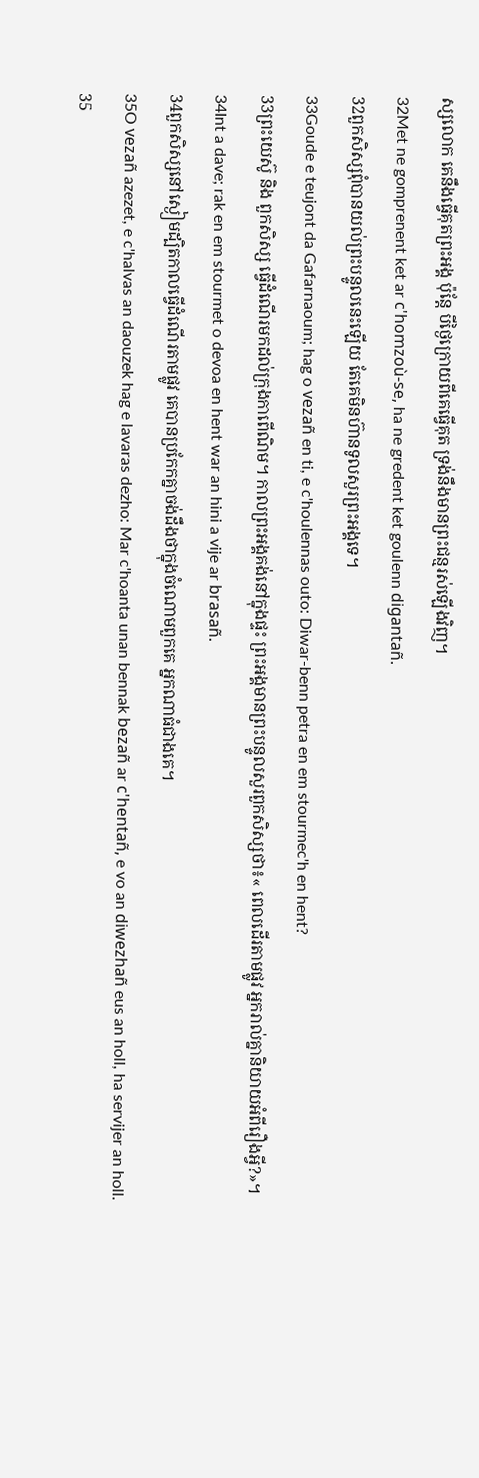ស្សលោក គេនឹងធ្វើគុតព្រះអង្គ ប៉ុន្ដែ បីថ្ងៃក្រោយពីគេធ្វើគុត ទ្រង់នឹងមានព្រះជន្មរស់ឡើងវិញ។
32Met ne gomprenent ket ar c'homzoù-se, ha ne gredent ket goulenn digantañ.
32ពួកសិស្សពុំបានយល់ព្រះបន្ទូលនេះឡើយ តែគេមិនហ៊ានទូលសួរព្រះអង្គទេ។
33Goude e teujont da Gafarnaoum; hag o vezañ en ti, e c'houlennas outo: Diwar-benn petra en em stourmec'h en hent?
33ព្រះយេស៊ូ និង ពួកសិស្ស ធ្វើដំណើរមកដល់ក្រុងកាពើណិម។ កាលព្រះអង្គគង់នៅក្នុងផ្ទះ ព្រះអង្គមានព្រះបន្ទូលសួរពួកសិស្សថា៖« ពេលដើរតាមផ្លូវ អ្នករាល់គ្នានិយាយអំពីរឿងអ្វី?»។
34Int a dave; rak en em stourmet o devoa en hent war an hini a vije ar brasañ.
34ពួកសិស្សនៅស្ងៀមដ្បិតកាលធ្វើដំណើរតាមផ្លូវ គេបានប្រកែកគ្នាចង់ដឹងថាក្នុងចំណោមពួកគេ អ្នកណាធំជាងគេ។
35O vezañ azezet, e c'halvas an daouzek hag e lavaras dezho: Mar c'hoanta unan bennak bezañ ar c'hentañ, e vo an diwezhañ eus an holl, ha servijer an holl.
35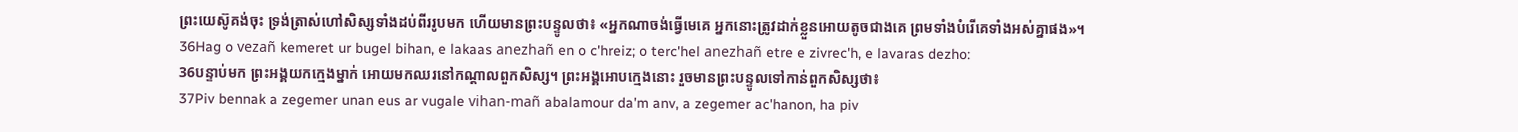ព្រះយេស៊ូគង់ចុះ ទ្រង់ត្រាស់ហៅសិស្សទាំងដប់ពីររូបមក ហើយមានព្រះបន្ទូលថា៖ «អ្នកណាចង់ធ្វើមេគេ អ្នកនោះត្រូវដាក់ខ្លួនអោយតូចជាងគេ ព្រមទាំងបំរើគេទាំងអស់គ្នាផង»។
36Hag o vezañ kemeret ur bugel bihan, e lakaas anezhañ en o c'hreiz; o terc'hel anezhañ etre e zivrec'h, e lavaras dezho:
36បន្ទាប់មក ព្រះអង្គយកក្មេងម្នាក់ អោយមកឈរនៅកណ្ដាលពួកសិស្ស។ ព្រះអង្គអោបក្មេងនោះ រួចមានព្រះបន្ទូលទៅកាន់ពួកសិស្សថា៖
37Piv bennak a zegemer unan eus ar vugale vihan-mañ abalamour da'm anv, a zegemer ac'hanon, ha piv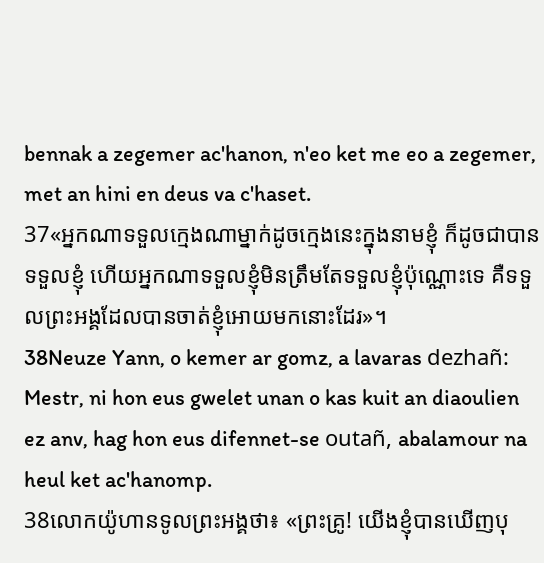bennak a zegemer ac'hanon, n'eo ket me eo a zegemer, met an hini en deus va c'haset.
37«អ្នកណាទទួលក្មេងណាម្នាក់ដូចក្មេងនេះក្នុងនាមខ្ញុំ ក៏ដូចជាបានទទួលខ្ញុំ ហើយអ្នកណាទទួលខ្ញុំមិនត្រឹមតែទទួលខ្ញុំប៉ុណ្ណោះទេ គឺទទួលព្រះអង្គដែលបានចាត់ខ្ញុំអោយមកនោះដែរ»។
38Neuze Yann, o kemer ar gomz, a lavaras dezhañ: Mestr, ni hon eus gwelet unan o kas kuit an diaoulien ez anv, hag hon eus difennet-se outañ, abalamour na heul ket ac'hanomp.
38លោកយ៉ូហានទូលព្រះអង្គថា៖ «ព្រះគ្រូ! យើងខ្ញុំបានឃើញបុ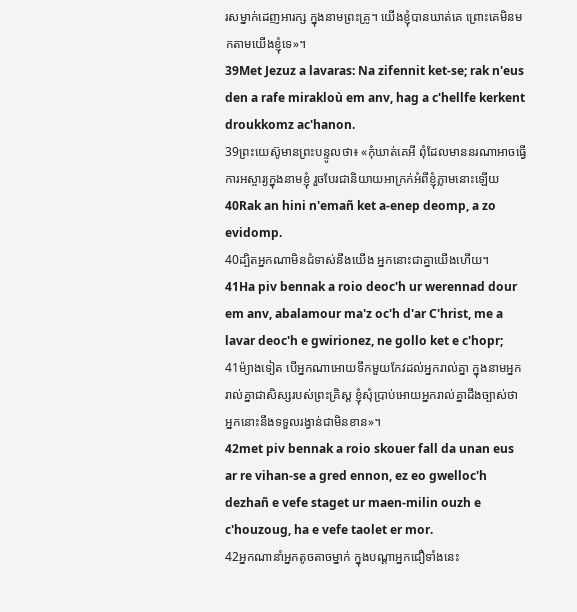រសម្នាក់ដេញអារក្ស ក្នុងនាមព្រះគ្រូ។ យើងខ្ញុំបានឃាត់គេ ព្រោះគេមិនមកតាមយើងខ្ញុំទេ»។
39Met Jezuz a lavaras: Na zifennit ket-se; rak n'eus den a rafe mirakloù em anv, hag a c'hellfe kerkent droukkomz ac'hanon.
39ព្រះយេស៊ូមានព្រះបន្ទូលថា៖ «កុំឃាត់គេអី ពុំដែលមាននរណាអាចធ្វើការអស្ចារ្យក្នុងនាមខ្ញុំ រួចបែរជានិយាយអាក្រក់អំពីខ្ញុំភ្លាមនោះឡើយ
40Rak an hini n'emañ ket a-enep deomp, a zo evidomp.
40ដ្បិតអ្នកណាមិនជំទាស់នឹងយើង អ្នកនោះជាគ្នាយើងហើយ។
41Ha piv bennak a roio deoc'h ur werennad dour em anv, abalamour ma'z oc'h d'ar C'hrist, me a lavar deoc'h e gwirionez, ne gollo ket e c'hopr;
41ម៉្យាងទៀត បើអ្នកណាអោយទឹកមួយកែវដល់អ្នករាល់គ្នា ក្នុងនាមអ្នករាល់គ្នាជាសិស្សរបស់ព្រះគ្រិស្ដ ខ្ញុំសុំប្រាប់អោយអ្នករាល់គ្នាដឹងច្បាស់ថា អ្នកនោះនឹងទទួលរង្វាន់ជាមិនខាន»។
42met piv bennak a roio skouer fall da unan eus ar re vihan-se a gred ennon, ez eo gwelloc'h dezhañ e vefe staget ur maen-milin ouzh e c'houzoug, ha e vefe taolet er mor.
42អ្នកណានាំអ្នកតូចតាចម្នាក់ ក្នុងបណ្ដាអ្នកជឿទាំងនេះ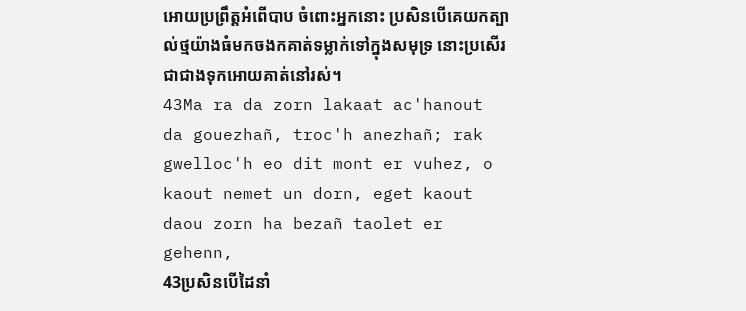អោយប្រព្រឹត្ដអំពើបាប ចំពោះអ្នកនោះ ប្រសិនបើគេយកត្បាល់ថ្មយ៉ាងធំមកចងកគាត់ទម្លាក់ទៅក្នុងសមុទ្រ នោះប្រសើរជាជាងទុកអោយគាត់នៅរស់។
43Ma ra da zorn lakaat ac'hanout da gouezhañ, troc'h anezhañ; rak gwelloc'h eo dit mont er vuhez, o kaout nemet un dorn, eget kaout daou zorn ha bezañ taolet er gehenn,
43ប្រសិនបើដៃនាំ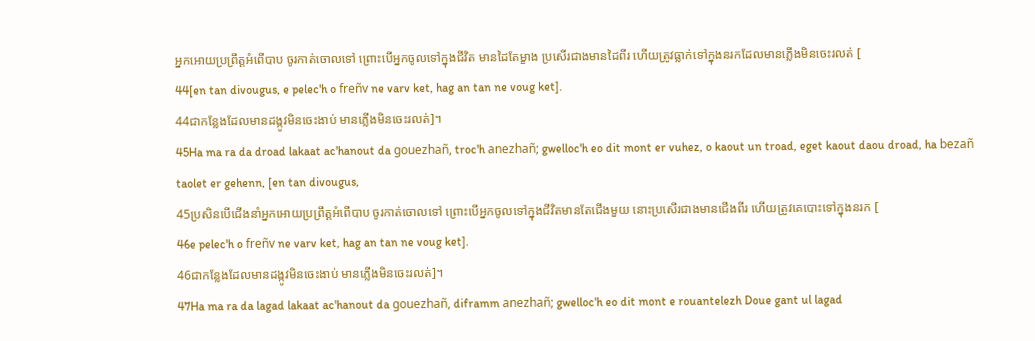អ្នកអោយប្រព្រឹត្ដអំពើបាប ចូរកាត់ចោលទៅ ព្រោះបើអ្នកចូលទៅក្នុងជីវិត មានដៃតែម្ខាង ប្រសើរជាងមានដៃពីរ ហើយត្រូវធ្លាក់ទៅក្នុងនរកដែលមានភ្លើងមិនចេះរលត់ [
44[en tan divougus, e pelec'h o freñv ne varv ket, hag an tan ne voug ket].
44ជាកន្លែងដែលមានដង្កូវមិនចេះងាប់ មានភ្លើងមិនចេះរលត់]។
45Ha ma ra da droad lakaat ac'hanout da gouezhañ, troc'h anezhañ; gwelloc'h eo dit mont er vuhez, o kaout un troad, eget kaout daou droad, ha bezañ taolet er gehenn, [en tan divougus,
45ប្រសិនបើជើងនាំអ្នកអោយប្រព្រឹត្ដអំពើបាប ចូរកាត់ចោលទៅ ព្រោះបើអ្នកចូលទៅក្នុងជីវិតមានតែជើងមួយ នោះប្រសើរជាងមានជើងពីរ ហើយត្រូវគេបោះទៅក្នុងនរក [
46e pelec'h o freñv ne varv ket, hag an tan ne voug ket].
46ជាកន្លែងដែលមានដង្កូវមិនចេះងាប់ មានភ្លើងមិនចេះរលត់]។
47Ha ma ra da lagad lakaat ac'hanout da gouezhañ, diframm anezhañ; gwelloc'h eo dit mont e rouantelezh Doue gant ul lagad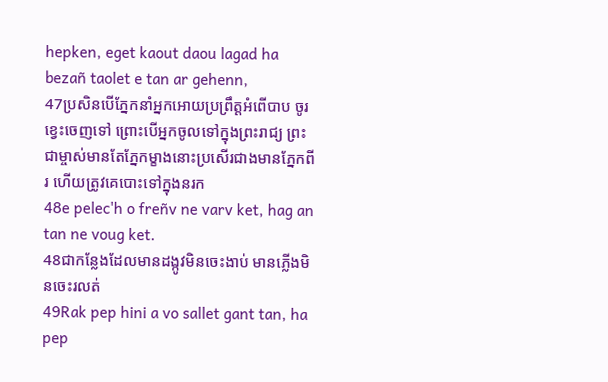hepken, eget kaout daou lagad ha bezañ taolet e tan ar gehenn,
47ប្រសិនបើភ្នែកនាំអ្នកអោយប្រព្រឹត្ដអំពើបាប ចូរខ្វេះចេញទៅ ព្រោះបើអ្នកចូលទៅក្នុងព្រះរាជ្យ ព្រះជាម្ចាស់មានតែភ្នែកម្ខាងនោះប្រសើរជាងមានភ្នែកពីរ ហើយត្រូវគេបោះទៅក្នុងនរក
48e pelec'h o freñv ne varv ket, hag an tan ne voug ket.
48ជាកន្លែងដែលមានដង្កូវមិនចេះងាប់ មានភ្លើងមិនចេះរលត់
49Rak pep hini a vo sallet gant tan, ha pep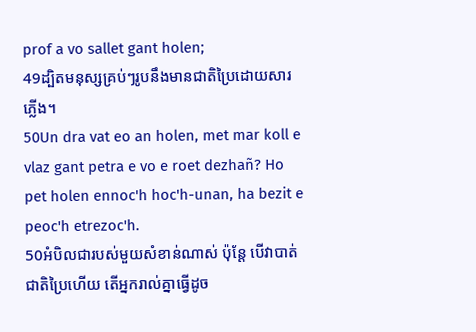prof a vo sallet gant holen;
49ដ្បិតមនុស្សគ្រប់ៗរូបនឹងមានជាតិប្រៃដោយសារភ្លើង។
50Un dra vat eo an holen, met mar koll e vlaz gant petra e vo e roet dezhañ? Ho pet holen ennoc'h hoc'h-unan, ha bezit e peoc'h etrezoc'h.
50អំបិលជារបស់មួយសំខាន់ណាស់ ប៉ុន្ដែ បើវាបាត់ជាតិប្រៃហើយ តើអ្នករាល់គ្នាធ្វើដូច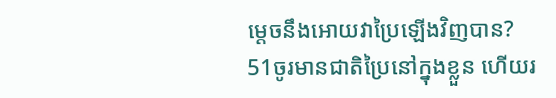ម្ដេចនឹងអោយវាប្រៃឡើងវិញបាន?
51ចូរមានជាតិប្រៃនៅក្នុងខ្លួន ហើយរ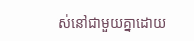ស់នៅជាមួយគ្នាដោយ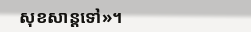សុខសាន្ដទៅ»។